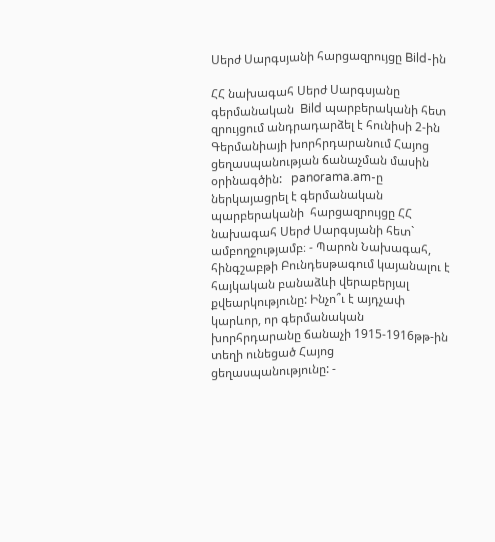Սերժ Սարգսյանի հարցազրույցը Bild-ին

ՀՀ նախագահ Սերժ Սարգսյանը գերմանական  Bild պարբերականի հետ զրույցում անդրադարձել է հունիսի 2-ին Գերմանիայի խորհրդարանում Հայոց ցեղասպանության ճանաչման մասին օրինագծին:   panorama.am-ը ներկայացրել է գերմանական  պարբերականի  հարցազրույցը ՀՀ նախագահ Սերժ Սարգսյանի հետ` ամբողջությամբ։ - Պարոն Նախագահ, հինգշաբթի Բունդեսթագում կայանալու է հայկական բանաձևի վերաբերյալ քվեարկությունը: Ինչո՞ւ է այդչափ կարևոր, որ գերմանական խորհրդարանը ճանաչի 1915-1916թթ-ին տեղի ունեցած Հայոց ցեղասպանությունը: -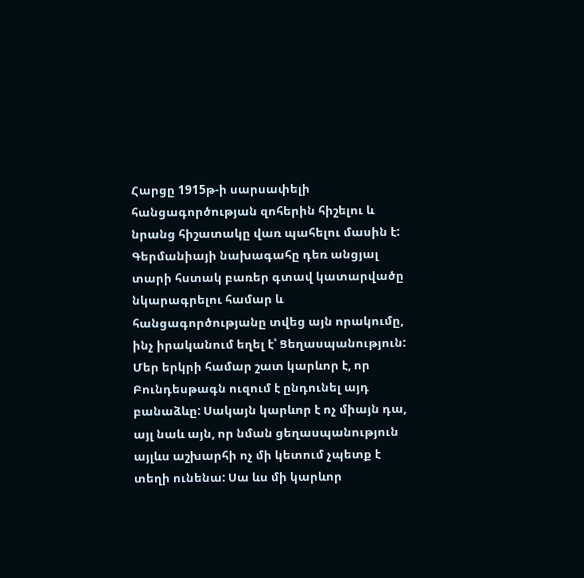Հարցը 1915թ-ի սարսափելի հանցագործության զոհերին հիշելու և նրանց հիշատակը վառ պահելու մասին է: Գերմանիայի նախագահը դեռ անցյալ տարի հստակ բառեր գտավ կատարվածը նկարագրելու համար և հանցագործությանը տվեց այն որակումը, ինչ իրականում եղել է՝ Ցեղասպանություն: Մեր երկրի համար շատ կարևոր է, որ Բունդեսթագն ուզում է ընդունել այդ բանաձևը: Սակայն կարևոր է ոչ միայն դա, այլ նաև այն, որ նման ցեղասպանություն այլևս աշխարհի ոչ մի կետում չպետք է տեղի ունենա: Սա ևս մի կարևոր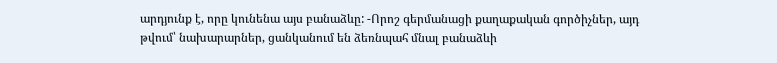արդյունք է, որը կունենա այս բանաձևը: -Որոշ գերմանացի քաղաքական գործիչներ, այդ թվում՝ նախարարներ, ցանկանում են ձեռնպահ մնալ բանաձևի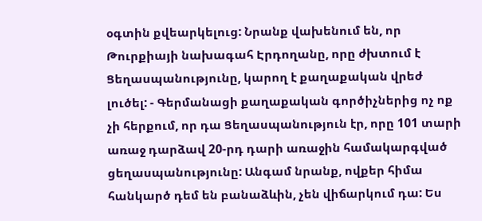օգտին քվեարկելուց: Նրանք վախենում են, որ Թուրքիայի նախագահ Էրդողանը, որը ժխտում է Ցեղասպանությունը, կարող է քաղաքական վրեժ լուծել: - Գերմանացի քաղաքական գործիչներից ոչ ոք չի հերքում, որ դա Ցեղասպանություն էր, որը 101 տարի առաջ դարձավ 20-րդ դարի առաջին համակարգված ցեղասպանությունը: Անգամ նրանք, ովքեր հիմա հանկարծ դեմ են բանաձևին, չեն վիճարկում դա: Ես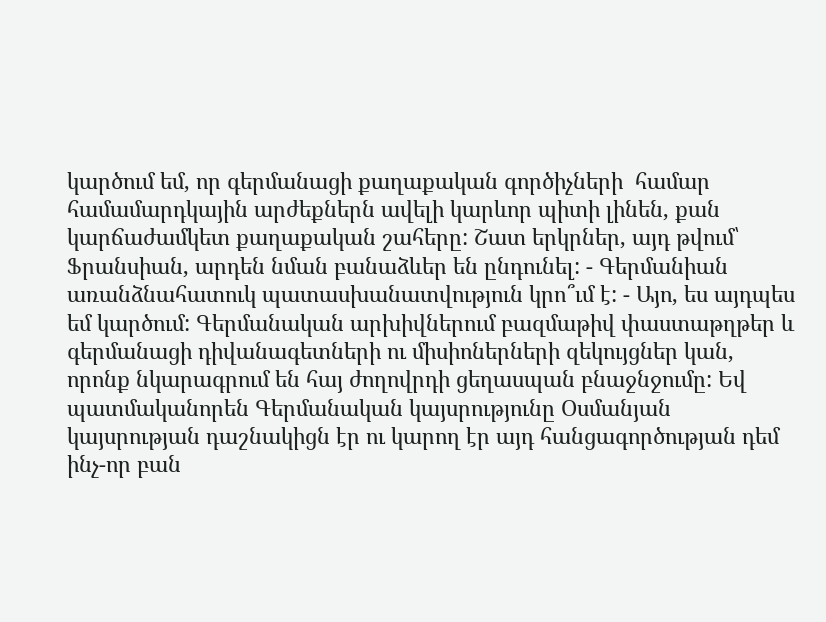կարծում եմ, որ գերմանացի քաղաքական գործիչների  համար համամարդկային արժեքներն ավելի կարևոր պիտի լինեն, քան կարճաժամկետ քաղաքական շահերը: Շատ երկրներ, այդ թվում՝ Ֆրանսիան, արդեն նման բանաձևեր են ընդունել: - Գերմանիան առանձնահատուկ պատասխանատվություն կրո՞ւմ է: - Այո, ես այդպես եմ կարծում: Գերմանական արխիվներում բազմաթիվ փաստաթղթեր և գերմանացի դիվանագետների ու միսիոներների զեկույցներ կան, որոնք նկարագրում են հայ ժողովրդի ցեղասպան բնաջնջումը: Եվ պատմականորեն Գերմանական կայսրությունը Օսմանյան կայսրության դաշնակիցն էր ու կարող էր այդ հանցագործության դեմ ինչ-որ բան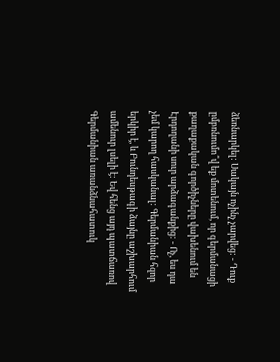ձեռնարկել: Սակայն ոչինչ չարվեց: - Դուք ըմբռնումո՞վ եք մոտենում, որ գերմանացի քաղաքական գործիչները վախենում են Էրդողանի սուր արձագանքից: - Ոչ, ես դա չեմ կարող հասկանալ: Գերմանիան հզոր երկիր է, և Բունդեսթագի ձայնը աշխարհում ամենուր լսելի է: Եվ հենց այդ պատճառով Գերմանիան առանձնահատուկ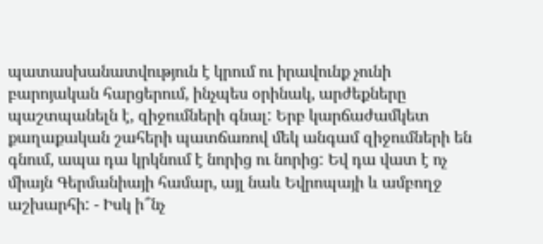պատասխանատվություն է կրում ու իրավունք չունի բարոյական հարցերում, ինչպես օրինակ, արժեքները պաշտպանելն է, զիջումների գնալ: Երբ կարճաժամկետ քաղաքական շահերի պատճառով մեկ անգամ զիջումների են գնում, ապա դա կրկնում է նորից ու նորից: Եվ դա վատ է ոչ միայն Գերմանիայի համար, այլ նաև Եվրոպայի և ամբողջ աշխարհի: - Իսկ ի՞նչ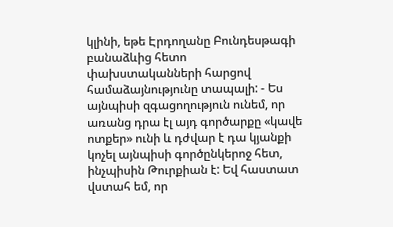կլինի, եթե Էրդողանը Բունդեսթագի բանաձևից հետո փախստականների հարցով համաձայնությունը տապալի: - Ես այնպիսի զգացողություն ունեմ, որ առանց դրա էլ այդ գործարքը «կավե ոտքեր» ունի և դժվար է դա կյանքի կոչել այնպիսի գործընկերոջ հետ, ինչպիսին Թուրքիան է: Եվ հաստատ վստահ եմ, որ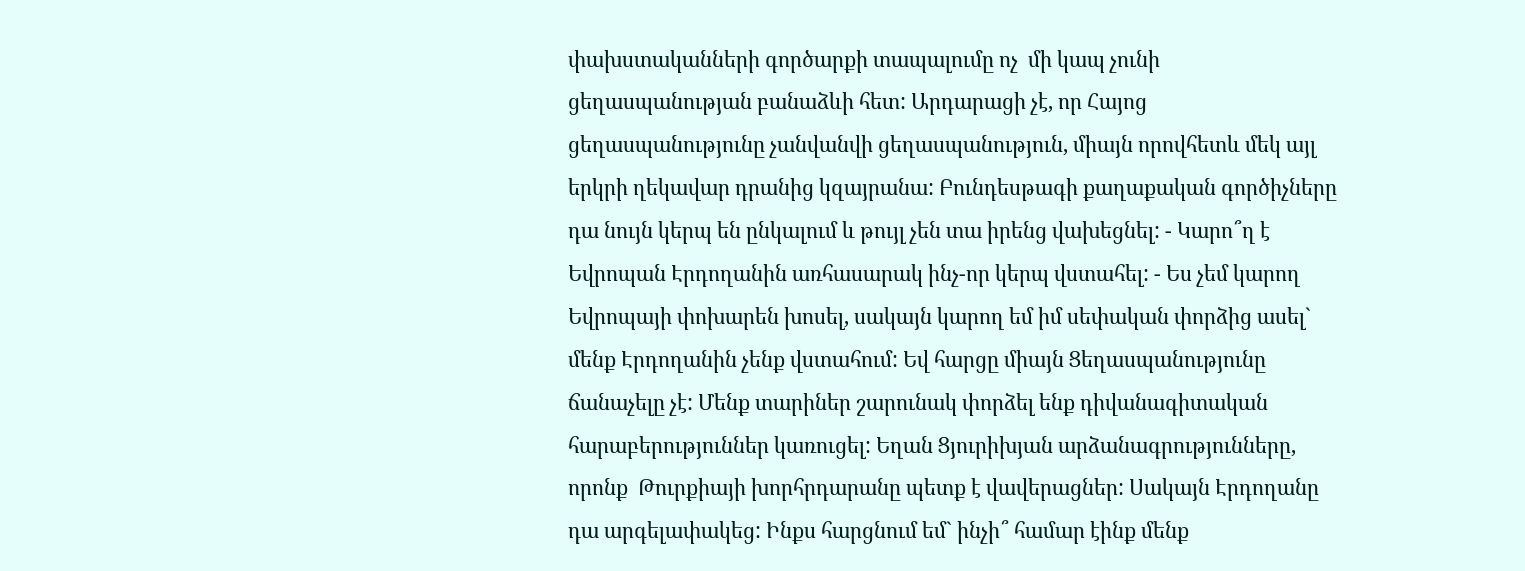փախստականների գործարքի տապալումը ոչ  մի կապ չունի ցեղասպանության բանաձևի հետ: Արդարացի չէ, որ Հայոց ցեղասպանությունը չանվանվի ցեղասպանություն, միայն որովհետև մեկ այլ երկրի ղեկավար դրանից կզայրանա: Բունդեսթագի քաղաքական գործիչները դա նույն կերպ են ընկալում և թույլ չեն տա իրենց վախեցնել: - Կարո՞ղ է Եվրոպան Էրդողանին առհասարակ ինչ-որ կերպ վստահել: - Ես չեմ կարող Եվրոպայի փոխարեն խոսել, սակայն կարող եմ իմ սեփական փորձից ասել` մենք Էրդողանին չենք վստահում: Եվ հարցը միայն Ցեղասպանությունը ճանաչելը չէ: Մենք տարիներ շարունակ փորձել ենք դիվանագիտական  հարաբերություններ կառուցել: Եղան Ցյուրիխյան արձանագրությունները, որոնք  Թուրքիայի խորհրդարանը պետք է վավերացներ: Սակայն Էրդողանը դա արգելափակեց: Ինքս հարցնում եմ` ինչի՞ համար էինք մենք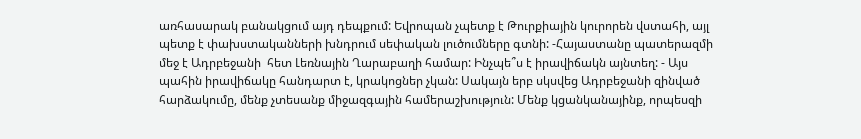առհասարակ բանակցում այդ դեպքում: Եվրոպան չպետք է Թուրքիային կուրորեն վստահի, այլ պետք է փախստականների խնդրում սեփական լուծումները գտնի: -Հայաստանը պատերազմի մեջ է Ադրբեջանի  հետ Լեռնային Ղարաբաղի համար: Ինչպե՞ս է իրավիճակն այնտեղ: - Այս պահին իրավիճակը հանդարտ է, կրակոցներ չկան: Սակայն երբ սկսվեց Ադրբեջանի զինված հարձակումը, մենք չտեսանք միջազգային համերաշխություն: Մենք կցանկանայինք, որպեսզի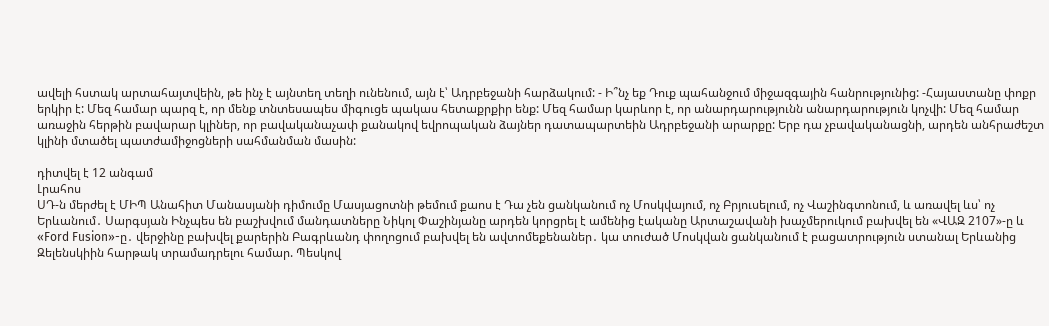ավելի հստակ արտահայտվեին, թե ինչ է այնտեղ տեղի ունենում, այն է՝ Ադրբեջանի հարձակում: - Ի՞նչ եք Դուք պահանջում միջազգային հանրությունից: -Հայաստանը փոքր երկիր է: Մեզ համար պարզ է, որ մենք տնտեսապես միգուցե պակաս հետաքրքիր ենք: Մեզ համար կարևոր է, որ անարդարությունն անարդարություն կոչվի: Մեզ համար առաջին հերթին բավարար կլիներ, որ բավականաչափ քանակով եվրոպական ձայներ դատապարտեին Ադրբեջանի արարքը: Երբ դա չբավականացնի, արդեն անհրաժեշտ կլինի մտածել պատժամիջոցների սահմանման մասին:

դիտվել է 12 անգամ
Լրահոս
ՍԴ-ն մերժել է ՄԻՊ Անահիտ Մանասյանի դիմումը Մասյացոտնի թեմում քաոս է Դա չեն ցանկանում ոչ Մոսկվայում, ոչ Բրյուսելում, ոչ Վաշինգտոնում, և առավել ևս՝ ոչ Երևանում․ Սարգսյան Ինչպես են բաշխվում մանդատները Նիկոլ Փաշինյանը արդեն կորցրել է ամենից էականը Արտաշավանի խաչմերուկում բախվել են «ՎԱԶ 2107»-ը և «Ford Fusion»-ը․ վերջինը բախվել քարերին Բագրևանդ փողոցում բախվել են ավտոմեքենաներ․ կա տուժած Մոսկվան ցանկանում է բացատրություն ստանալ Երևանից Զելենսկիին հարթակ տրամադրելու համար. Պեսկով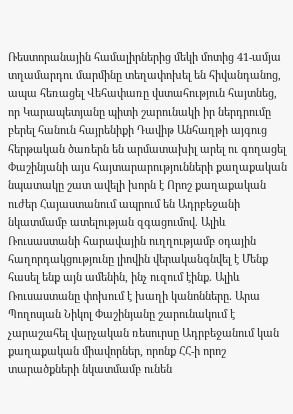Ռեստորանային համալիրներից մեկի մոտից 41-ամյա տղամարդու մարմինը տեղափոխել են հիվանդանոց, ապա հեռացել Վեհափառը վստահություն հայտնեց, որ Կարապետյանը պիտի շարունակի իր ներդրումը բերել հանուն հայրենիքի Դավիթ Անհաղթի այգուց հերթական ծառերն են արմատախիլ արել ու գողացել Փաշինյանի այս հայտարարությունների քաղաքական նպատակը շատ ավելի խորն է Որոշ քաղաքական ուժեր Հայաստանում ապրում են Ադրբեջանի նկատմամբ ատելության զգացումով. Ալիև Ռուսաստանի հարավային ուղղությամբ օդային հաղորդակցությունը լիովին վերականգնվել է Մենք հասել ենք այն ամենին, ինչ ուզում էինք. Ալիև Ռուսաստանը փոխում է խաղի կանոնները. Արա Պողոսյան Նիկոլ Փաշինյանը շարունակում է չարաշահել վարչական ռեսուրսը Ադրբեջանում կան քաղաքական միավորներ, որոնք ՀՀ-ի որոշ տարածքների նկատմամբ ունեն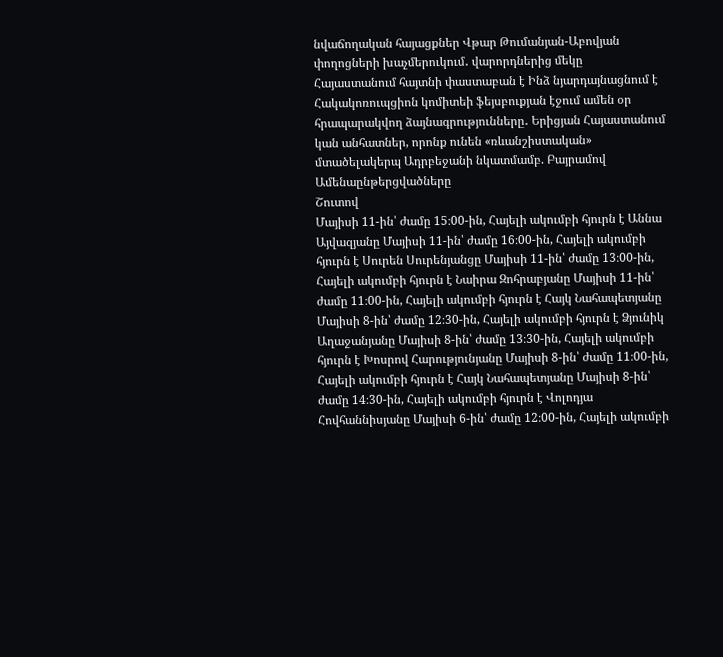նվաճողական հայացքներ Վթար Թումանյան-Աբովյան փողոցների խաչմերուկում․ վարորդներից մեկը Հայաստանում հայտնի փաստաբան է Ինձ նյարդայնացնում է Հակակոռուպցիոն կոմիտեի ֆեյսբուքյան էջում ամեն օր հրապարակվող ձայնագրությունները․ Երիցյան Հայաստանում կան անհատներ, որոնք ունեն «ռևանշիստական» մտածելակերպ Ադրբեջանի նկատմամբ. Բայրամով
Ամենաընթերցվածները
Շուտով
Մայիսի 11-ին՝ ժամը 15։00-ին, Հայելի ակումբի հյուրն է Աննա Այվազյանը Մայիսի 11-ին՝ ժամը 16։00-ին, Հայելի ակումբի հյուրն է Սուրեն Սուրենյանցը Մայիսի 11-ին՝ ժամը 13։00-ին, Հայելի ակումբի հյուրն է Նաիրա Զոհրաբյանը Մայիսի 11-ին՝ ժամը 11։00-ին, Հայելի ակումբի հյուրն է Հայկ Նահապետյանը Մայիսի 8-ին՝ ժամը 12։30-ին, Հայելի ակումբի հյուրն է Ձյունիկ Աղաջանյանը Մայիսի 8-ին՝ ժամը 13։30-ին, Հայելի ակումբի հյուրն է Խոսրով Հարությունյանը Մայիսի 8-ին՝ ժամը 11։00-ին, Հայելի ակումբի հյուրն է Հայկ Նահապետյանը Մայիսի 8-ին՝ ժամը 14։30-ին, Հայելի ակումբի հյուրն է Վոլոդյա Հովհաննիսյանը Մայիսի 6-ին՝ ժամը 12։00-ին, Հայելի ակումբի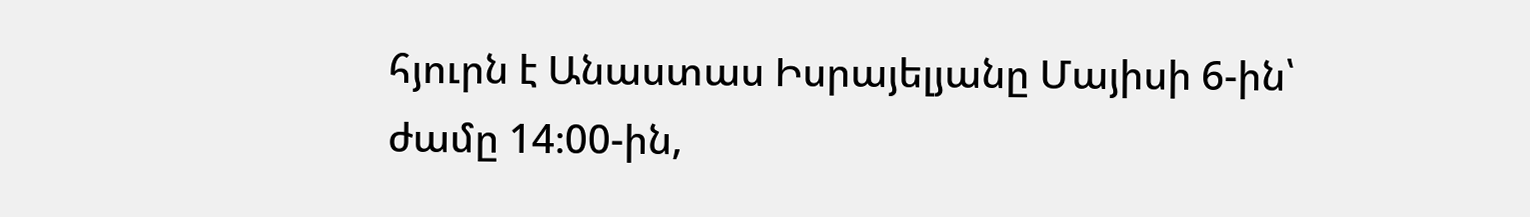հյուրն է Անաստաս Իսրայելյանը Մայիսի 6-ին՝ ժամը 14։00-ին,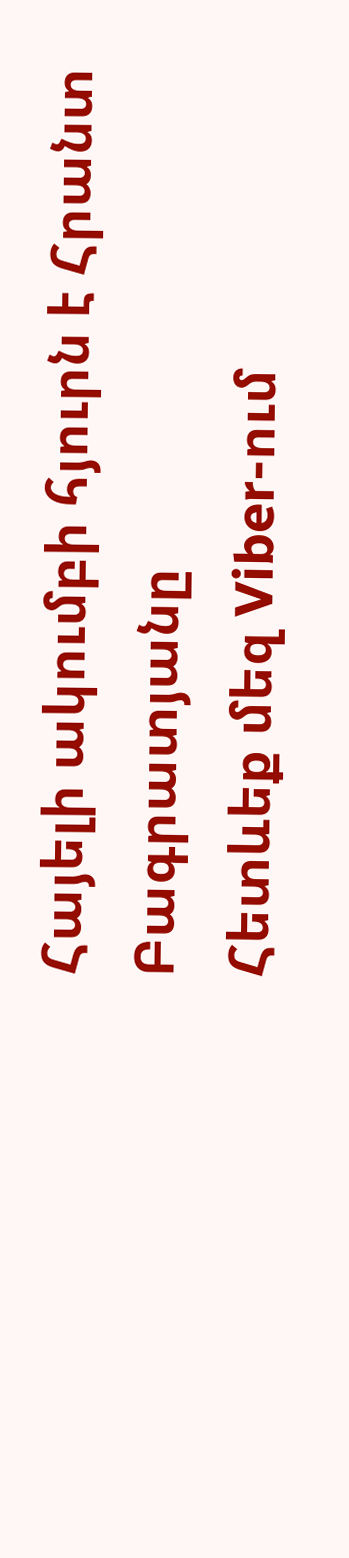Հայելի ակումբի հյուրն է Հրանտ Բագրատյանը
Հետևեք մեզ Viber-ում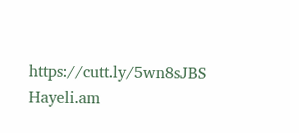https://cutt.ly/5wn8sJBS
Hayeli.am